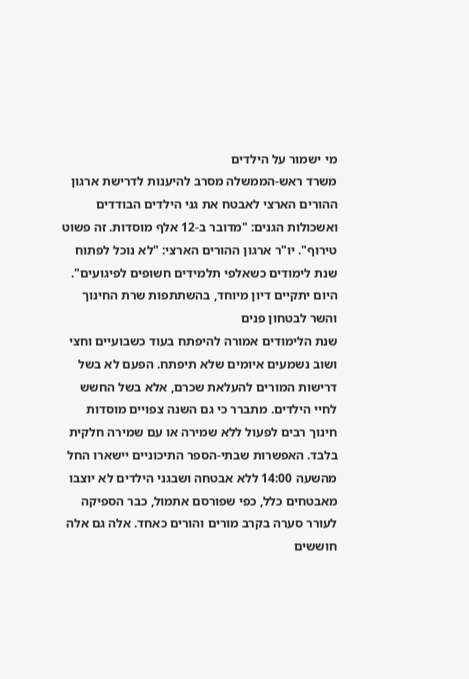מי ישמור על הילדים
משרד ראש-הממשלה מסרב להיענות לדרישת ארגון ההורים הארצי לאבטח את גני הילדים הבודדים ואשכולות הגנים: "מדובר ב-12 אלף מוסדות. זה פשוט טירוף". יו"ר ארגון ההורים הארצי: "לא נוכל לפתוח שנת לימודים כשאלפי תלמידים חשופים לפיגועים". היום יתקיים דיון מיוחד, בהשתתפות שרת החינוך והשר לבטחון פנים
שנת הלימודים אמורה להיפתח בעוד כשבועיים וחצי ושוב נשמעים איומים שלא תיפתח. הפעם לא בשל דרישות המורים להעלאת שכרם, אלא בשל החשש לחיי הילדים. מתברר כי גם השנה צפויים מוסדות חינוך רבים לפעול ללא שמירה או עם שמירה חלקית בלבד. האפשרות שבתי-הספר התיכוניים יישארו החל מהשעה 14:00 ללא אבטחה ושבגני הילדים לא יוצבו מאבטחים כלל, כפי שפורסם אתמול, כבר הספיקה לעורר סערה בקרב מורים והורים כאחד. אלה גם אלה חוששים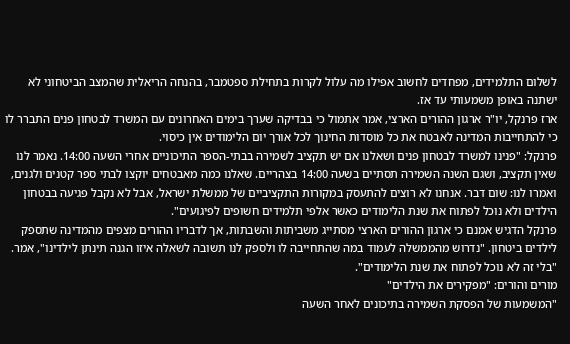לשלום התלמידים, מפחדים לחשוב אפילו מה עלול לקרות בתחילת ספטמבר, בהנחה הריאלית שהמצב הביטחוני לא ישתנה באופן משמעותי עד אז.
ארז פרנקל, יו"ר ארגון ההורים הארצי, אמר אתמול כי בבדיקה שערך בימים האחרונים עם המשרד לבטחון פנים התברר לו כי להתחייבות המדינה לאבטח את כל מוסדות החינוך לכל אורך יום הלימודים אין כיסוי.
פרנקל: "פנינו למשרד לבטחון פנים ושאלנו אם יש תקציב לשמירה בבתי-הספר התיכוניים אחרי השעה 14:00. נאמר לנו שאין תקציב, ושגם השנה השמירה תסתיים בשעה 14:00 בצהריים. שאלנו כמה מאבטחים יוקצו לבתי ספר קטנים ולגנים, ואמרו לנו: שום דבר. אנחנו לא רוצים להתעסק במקורות התקציביים של ממשלת ישראל, אבל לא נקבל פגיעה בבטחון הילדים ולא נוכל לפתוח את שנת הלימודים כאשר אלפי תלמידים חשופים לפיגועים".
פרנקל הדגיש אמנם כי ארגון ההורים הארצי מסתייג משביתות והשבתות, אך לדבריו ההורים מצפים מהמדינה שתספק לילדים ביטחון. "נדרוש מהממשלה לעמוד במה שהתחייבה לו ולספק לנו תשובה לשאלה איזו הגנה תינתן לילדינו", אמר. "בלי זה לא נוכל לפתוח את שנת הלימודים".
מורים והורים: "מפקירים את הילדים"
"המשמעות של הפסקת השמירה בתיכונים לאחר השעה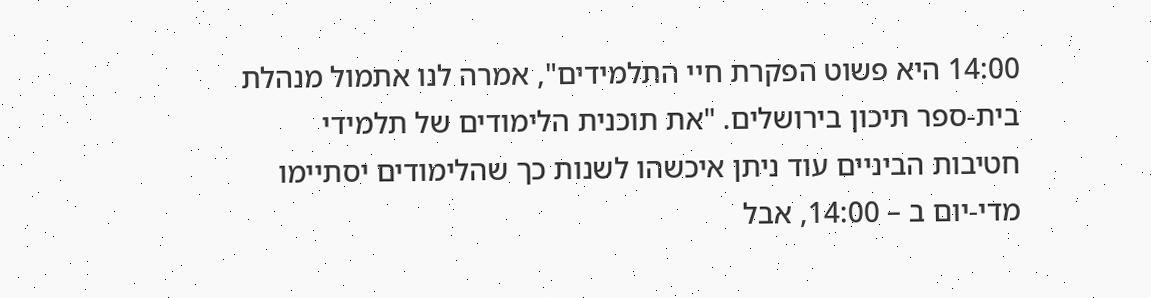14:00 היא פשוט הפקרת חיי התלמידים", אמרה לנו אתמול מנהלת בית-ספר תיכון בירושלים. "את תוכנית הלימודים של תלמידי חטיבות הביניים עוד ניתן איכשהו לשנות כך שהלימודים יסתיימו מדי-יום ב – 14:00, אבל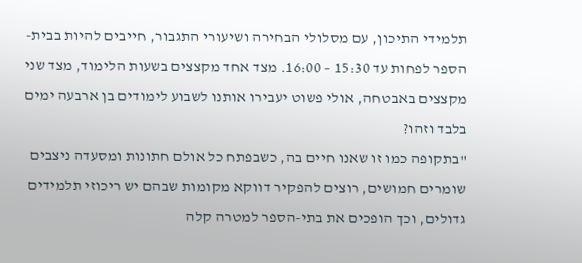תלמידי התיכון, עם מסלולי הבחירה ושיעורי התגבור, חייבים להיות בבית-הספר לפחות עד 15:30 – 16:00. מצד אחד מקצצים בשעות הלימוד, מצד שני מקצצים באבטחה, אולי פשוט יעבירו אותנו לשבוע לימודים בן ארבעה ימים בלבד וזהו?
"בתקופה כמו זו שאנו חיים בה, כשבפתח כל אולם חתונות ומסעדה ניצבים שומרים חמושים, רוצים להפקיר דווקא מקומות שבהם יש ריכוזי תלמידים גדולים, וכך הופכים את בתי-הספר למטרה קלה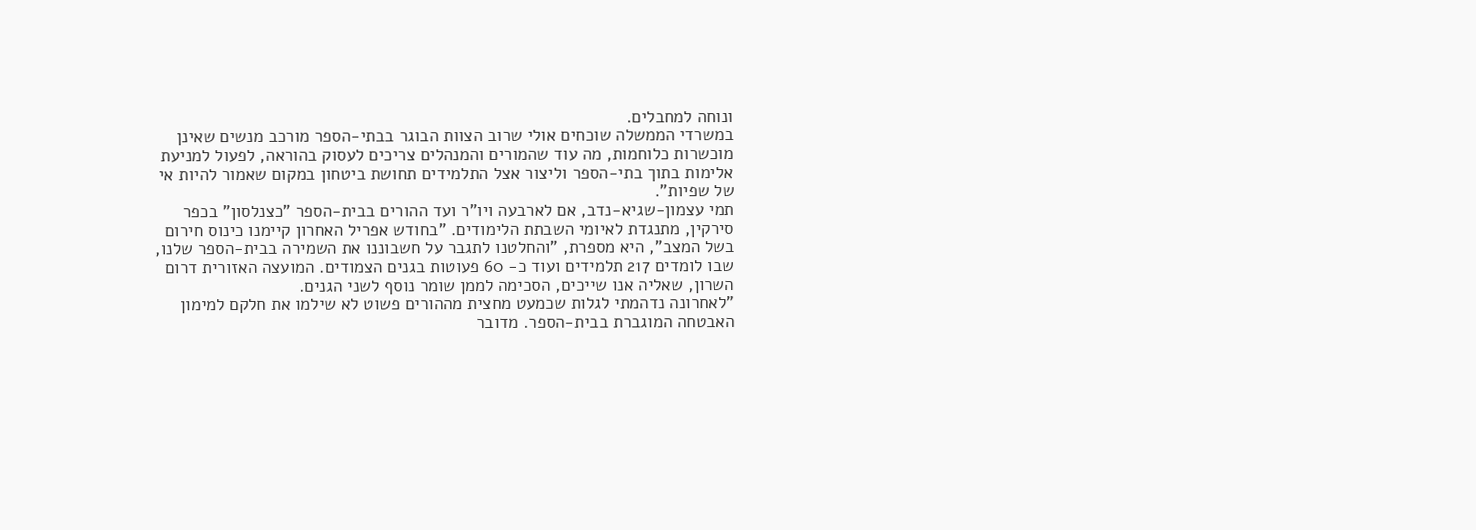ונוחה למחבלים.
במשרדי הממשלה שוכחים אולי שרוב הצוות הבוגר בבתי-הספר מורכב מנשים שאינן מוכשרות כלוחמות, מה עוד שהמורים והמנהלים צריכים לעסוק בהוראה, לפעול למניעת אלימות בתוך בתי-הספר וליצור אצל התלמידים תחושת ביטחון במקום שאמור להיות אי של שפיות".
תמי עצמון-שגיא-נדב, אם לארבעה ויו"ר ועד ההורים בבית-הספר "כצנלסון" בכפר סירקין, מתנגדת לאיומי השבתת הלימודים. "בחודש אפריל האחרון קיימנו כינוס חירום בשל המצב", היא מספרת, "והחלטנו לתגבר על חשבוננו את השמירה בבית-הספר שלנו, שבו לומדים 217 תלמידים ועוד כ- 60 פעוטות בגנים הצמודים. המועצה האזורית דרום השרון, שאליה אנו שייכים, הסכימה לממן שומר נוסף לשני הגנים.
"לאחרונה נדהמתי לגלות שכמעט מחצית מההורים פשוט לא שילמו את חלקם למימון האבטחה המוגברת בבית-הספר. מדובר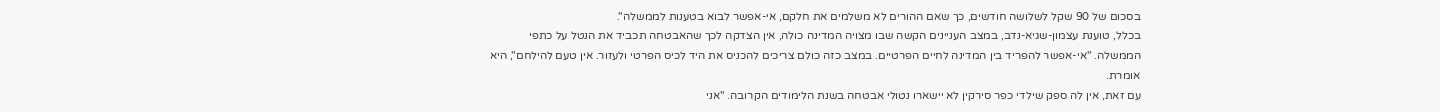בסכום של 90 שקל לשלושה חודשים, כך שאם ההורים לא משלמים את חלקם, אי-אפשר לבוא בטענות לממשלה".
בכלל, טוענת עצמון-שגיא-נדב, במצב העניינים הקשה שבו מצויה המדינה כולה, אין הצדקה לכך שהאבטחה תכביד את הנטל על כתפי הממשלה. "אי-אפשר להפריד בין המדינה לחיים הפרטיים. במצב כזה כולם צריכים להכניס את היד לכיס הפרטי ולעזור. אין טעם להילחם", היא אומרת.
עם זאת, אין לה ספק שילדי כפר סירקין לא יישארו נטולי אבטחה בשנת הלימודים הקרובה. "אני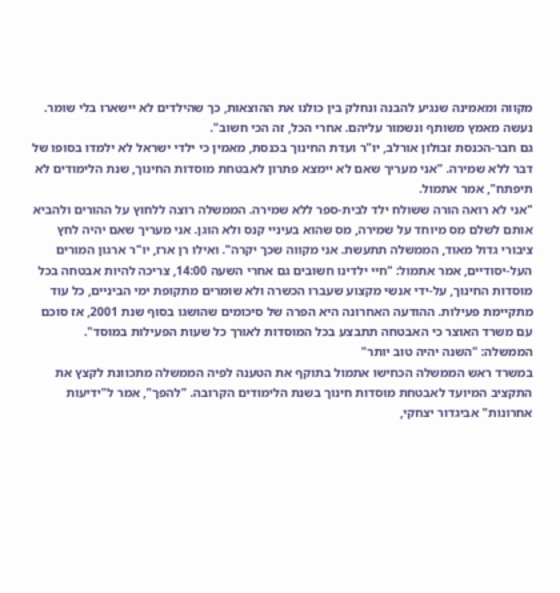מקווה ומאמינה שנגיע להבנה ונחלק בין כולנו את ההוצאות, כך שהילדים לא יישארו בלי שומר. נעשה מאמץ משותף ונשמור עליהם. אחרי הכל, זה הכי חשוב".
גם חבר-הכנסת זבולון אורלב, יו"ר ועדת החינוך בכנסת, מאמין כי ילדי ישראל לא ילמדו בסופו של דבר ללא שמירה. "אני מעריך שאם לא יימצא פתרון לאבטחת מוסדות החינוך, שנת הלימודים לא תיפתח", אמר אתמול.
"אני לא רואה הורה ששולח ילד לבית-ספר ללא שמירה. הממשלה רוצה ללחוץ על ההורים ולהביא אותם לשלם מס מיוחד על שמירה, מס שהוא בעיניי קנס ולא הוגן. אני מעריך שאם יהיה לחץ ציבורי גדול מאוד, הממשלה תתעשת. אני מקווה שכך יקרה". ואילו רן ארז, יו"ר ארגון המורים העל-יסודיים, אמר אתמול: "חיי ילדינו חשובים גם אחרי השעה 14:00, צריכה להיות אבטחה בכל מוסדות החינוך, על-ידי אנשי מקצוע שעברו הכשרה ולא שומרים מתקופת ימי הביניים, כל עוד מתקיימת פעילות. ההודעה האחרונה היא הפרה של סיכומים שהושגו בסוף שנת 2001, אז סוכם עם משרד האוצר כי האבטחה תתבצע בכל המוסדות לאורך כל שעות הפעילות במוסד".
הממשלה: "השנה יהיה טוב יותר"
במשרד ראש הממשלה הכחישו אתמול בתוקף את הטענה לפיה הממשלה מתכוונת לקצץ את התקציב המיועד לאבטחת מוסדות חינוך בשנת הלימודים הקרובה. "להפך", אמר ל"ידיעות אחרונות" אביגדור יצחקי,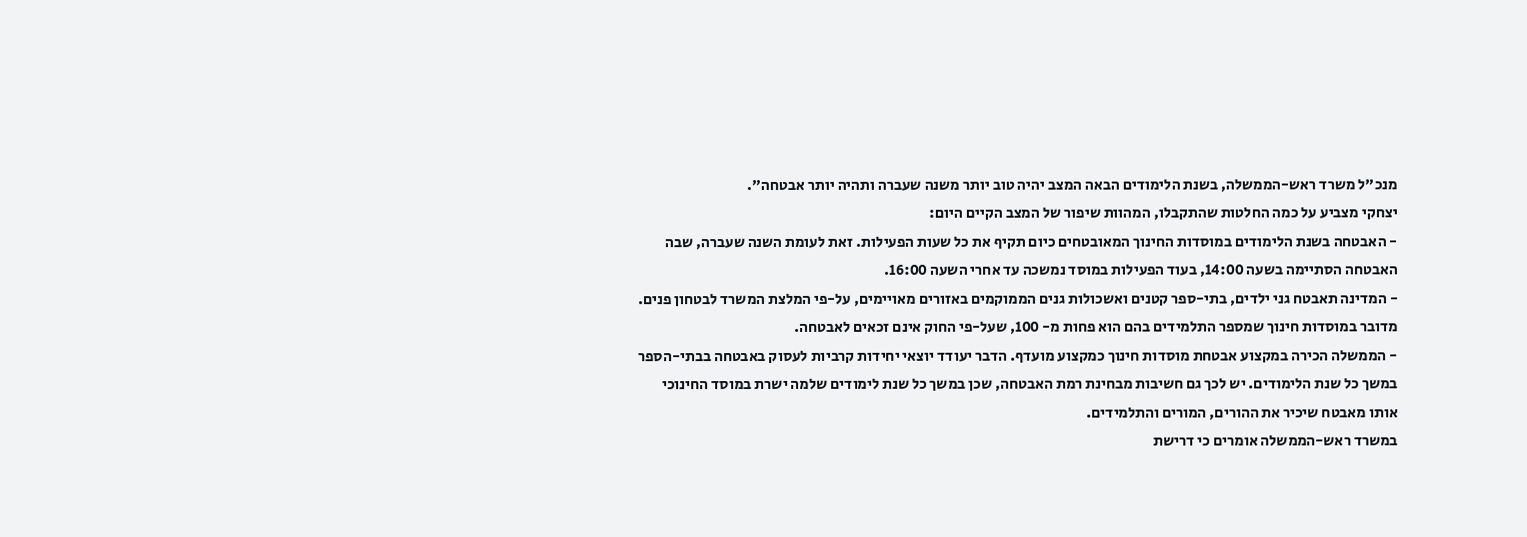מנכ"ל משרד ראש-הממשלה, בשנת הלימודים הבאה המצב יהיה טוב יותר משנה שעברה ותהיה יותר אבטחה".
יצחקי מצביע על כמה החלטות שהתקבלו, המהוות שיפור של המצב הקיים היום:
- האבטחה בשנת הלימודים במוסדות החינוך המאובטחים כיום תקיף את כל שעות הפעילות. זאת לעומת השנה שעברה, שבה האבטחה הסתיימה בשעה 14:00, בעוד הפעילות במוסד נמשכה עד אחרי השעה 16:00.
- המדינה תאבטח גני ילדים, בתי-ספר קטנים ואשכולות גנים הממוקמים באזורים מאויימים, על-פי המלצת המשרד לבטחון פנים. מדובר במוסדות חינוך שמספר התלמידים בהם הוא פחות מ- 100, שעל-פי החוק אינם זכאים לאבטחה.
- הממשלה הכירה במקצוע אבטחת מוסדות חינוך כמקצוע מועדף. הדבר יעודד יוצאי יחידות קרביות לעסוק באבטחה בבתי-הספר במשך כל שנת הלימודים. יש לכך גם חשיבות מבחינת רמת האבטחה, שכן במשך כל שנת לימודים שלמה ישרת במוסד החינוכי אותו מאבטח שיכיר את ההורים, המורים והתלמידים.
במשרד ראש-הממשלה אומרים כי דרישת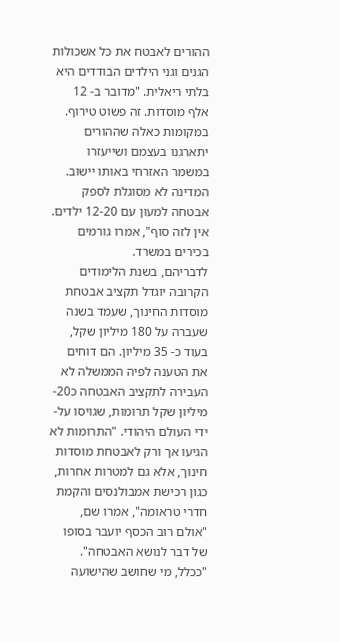ההורים לאבטח את כל אשכולות הגנים וגני הילדים הבודדים היא בלתי ריאלית. "מדובר ב- 12 אלף מוסדות. זה פשוט טירוף. במקומות כאלה שההורים יתארגנו בעצמם ושייעזרו במשמר האזרחי באותו יישוב. המדינה לא מסוגלת לספק אבטחה למעון עם 12-20 ילדים. אין לזה סוף", אמרו גורמים בכירים במשרד.
לדבריהם, בשנת הלימודים הקרובה יוגדל תקציב אבטחת מוסדות החינוך, שעמד בשנה שעברה על 180 מיליון שקל, בעוד כ- 35 מיליון. הם דוחים את הטענה לפיה הממשלה לא העבירה לתקציב האבטחה כ20- מיליון שקל תרומות, שגויסו על-ידי העולם היהודי. "התרומות לא הגיעו אך ורק לאבטחת מוסדות חינוך, אלא גם למטרות אחרות, כגון רכישת אמבולנסים והקמת חדרי טראומה", אמרו שם, "אולם רוב הכסף יועבר בסופו של דבר לנושא האבטחה".
"ככלל, מי שחושב שהישועה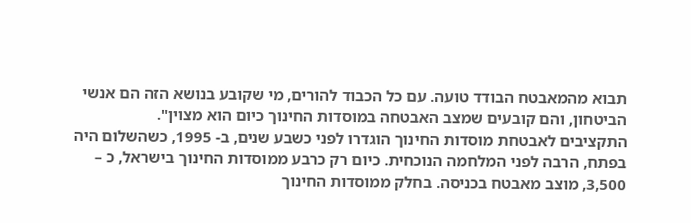תבוא מהמאבטח הבודד טועה. עם כל הכבוד להורים, מי שקובע בנושא הזה הם אנשי הביטחון, והם קובעים שמצב האבטחה במוסדות החינוך כיום הוא מצוין".
התקציבים לאבטחת מוסדות החינוך הוגדרו לפני כשבע שנים, ב- 1995, כשהשלום היה בפתח, הרבה לפני המלחמה הנוכחית. כיום רק כרבע ממוסדות החינוך בישראל, כ – 3,500, מוצב מאבטח בכניסה. בחלק ממוסדות החינוך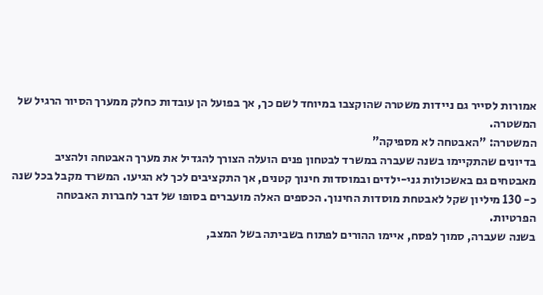אמורות לסייר גם ניידות משטרה שהוקצבו במיוחד לשם כך, אך בפועל הן עובדות כחלק ממערך הסיור הרגיל של המשטרה.
המשטרה: "האבטחה לא מספיקה"
בדיונים שהתקיימו בשנה שעברה במשרד לבטחון פנים הועלה הצורך להגדיל את מערך האבטחה ולהציב מאבטחים גם באשכולות גני-ילדים ובמוסדות חינוך קטנים, אך התקציבים לכך לא הגיעו. המשרד מקבל בכל שנה כ- 130 מיליון שקל לאבטחת מוסדות החינוך. הכספים האלה מועברים בסופו של דבר לחברות האבטחה הפרטיות.
בשנה שעברה, סמוך לפסח, איימו ההורים לפתוח בשביתה בשל המצב,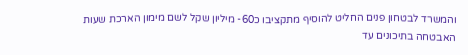והמשרד לבטחון פנים החליט להוסיף מתקציבו כ60- מיליון שקל לשם מימון הארכת שעות האבטחה בתיכונים עד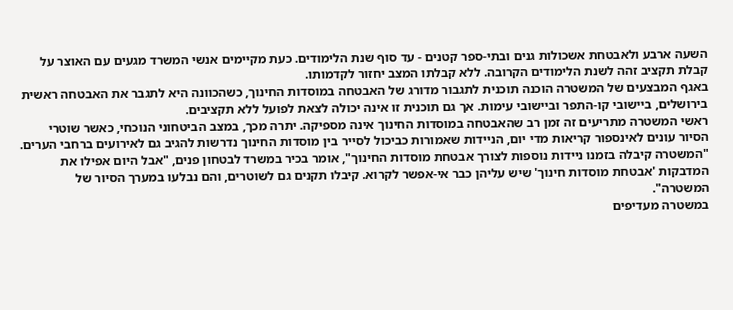השעה ארבע ולאבטחת אשכולות גנים ובתי-ספר קטנים - עד סוף שנת הלימודים. כעת מקיימים אנשי המשרד מגעים עם האוצר על קבלת תקציב זהה לשנת הלימודים הקרובה. ללא קבלתו המצב יחזור לקדמותו.
באגף המבצעים של המשטרה הוכנה תוכנית לתגבור מדורג של האבטחה במוסדות החינוך, כשהכוונה היא לתגבר את האבטחה ראשית בירושלים, ביישובי קו-התפר וביישובי עימות. אך גם תוכנית זו אינה יכולה לצאת לפועל ללא תקציבים.
ראשי המשטרה מתריעים זה זמן רב שהאבטחה במוסדות החינוך אינה מספיקה. יתרה מכך, במצב הביטחוני הנוכחי, כאשר שוטרי הסיור עונים לאינספור קריאות מדי יום, הניידות שאמורות כביכול לסייר בין מוסדות החינוך נדרשות להגיב גם לאירועים ברחבי הערים.
"המשטרה קיבלה בזמנו ניידות נוספות לצורך אבטחת מוסדות החינוך", אומר בכיר במשרד לבטחון פנים, "אבל היום אפילו את המדבקות 'אבטחת מוסדות חינוך' שיש עליהן כבר אי-אפשר לקרוא. קיבלו תקנים גם לשוטרים, והם נבלעו במערך הסיור של המשטרה".
במשטרה מעדיפים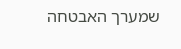שמערך האבטחה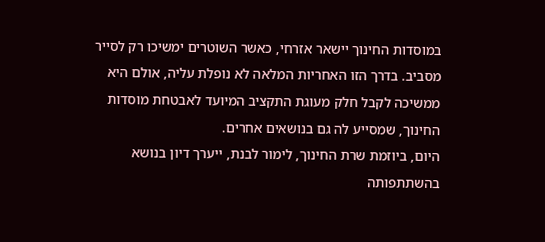במוסדות החינוך יישאר אזרחי, כאשר השוטרים ימשיכו רק לסייר מסביב. בדרך הזו האחריות המלאה לא נופלת עליה, אולם היא ממשיכה לקבל חלק מעוגת התקציב המיועד לאבטחת מוסדות החינוך, שמסייע לה גם בנושאים אחרים.
היום, ביוזמת שרת החינוך, לימור לבנת, ייערך דיון בנושא בהשתתפותה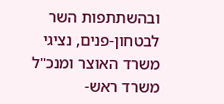ובהשתתפות השר לבטחון-פנים, נציגי משרד האוצר ומנכ"ל משרד ראש-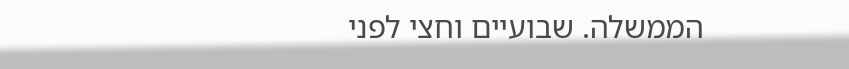הממשלה. שבועיים וחצי לפני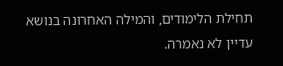תחילת הלימודים, והמילה האחרונה בנושא עדיין לא נאמרה.